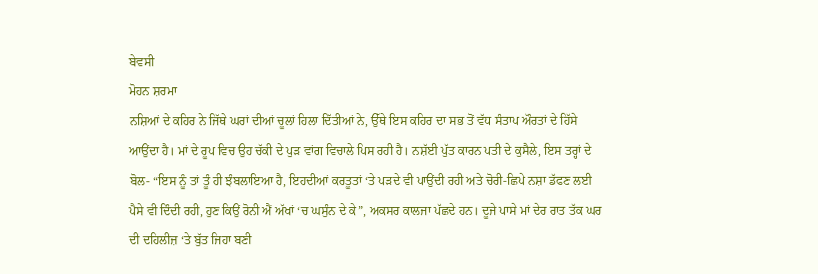ਬੇਵਸੀ
ਮੋਹਨ ਸ਼ਰਮਾ
ਨਸ਼ਿਆਂ ਦੇ ਕਹਿਰ ਨੇ ਜਿੱਥੇ ਘਰਾਂ ਦੀਆਂ ਚੂਲਾਂ ਹਿਲਾ ਦਿੱਤੀਆਂ ਨੇ, ਉੱਥੇ ਇਸ ਕਹਿਰ ਦਾ ਸਭ ਤੋਂ ਵੱਧ ਸੰਤਾਪ ਔਰਤਾਂ ਦੇ ਹਿੱਸੇ ਆਉਂਦਾ ਹੈ। ਮਾਂ ਦੇ ਰੂਪ ਵਿਚ ਉਹ ਚੱਕੀ ਦੇ ਪੁੜ ਵਾਂਗ ਵਿਚਾਲੇ ਪਿਸ ਰਹੀ ਹੈ। ਨਸ਼ੱਈ ਪੁੱਤ ਕਾਰਨ ਪਤੀ ਦੇ ਕੁਸੈਲੇ, ਇਸ ਤਰ੍ਹਾਂ ਦੇ ਬੋਲ- “ਇਸ ਨੂੰ ਤਾਂ ਤੂੰ ਹੀ ਝੰਬਲਾਇਆ ਹੈ, ਇਹਦੀਆਂ ਕਰਤੂਤਾਂ ‘ਤੇ ਪੜਦੇ ਵੀ ਪਾਉਂਦੀ ਰਹੀ ਅਤੇ ਚੋਰੀ-ਛਿਪੇ ਨਸ਼ਾ ਡੱਫਣ ਲਈ ਪੈਸੇ ਵੀ ਦਿੰਦੀ ਰਹੀ, ਹੁਣ ਕਿਉਂ ਰੋਨੀ ਐਂ ਅੱਖਾਂ ‘ਚ ਘਸੁੰਨ ਦੇ ਕੇ”, ਅਕਸਰ ਕਾਲਜਾ ਪੱਛਦੇ ਹਨ। ਦੂਜੇ ਪਾਸੇ ਮਾਂ ਦੇਰ ਰਾਤ ਤੱਕ ਘਰ ਦੀ ਦਹਿਲੀਜ਼ ‘ਤੇ ਬੁੱਤ ਜਿਹਾ ਬਣੀ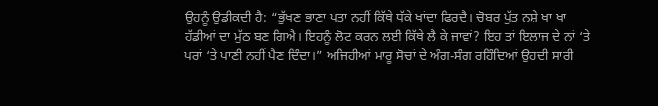ਉਹਨੂੰ ਉਡੀਕਦੀ ਹੈ: “ਭੁੱਖਣ ਭਾਣਾ ਪਤਾ ਨਹੀਂ ਕਿੱਥੇ ਧੱਕੇ ਖਾਂਦਾ ਫਿਰਦੈ। ਚੋਬਰ ਪੁੱਤ ਨਸ਼ੇ ਖਾ ਖਾ ਹੱਡੀਆਂ ਦਾ ਮੁੱਠ ਬਣ ਗਿਐ। ਇਹਨੂੰ ਲੋਟ ਕਰਨ ਲਈ ਕਿੱਥੇ ਲੈ ਕੇ ਜਾਵਾਂ? ਇਹ ਤਾਂ ਇਲਾਜ ਦੇ ਨਾਂ ‘ਤੇ ਪਰਾਂ ‘ਤੇ ਪਾਣੀ ਨਹੀਂ ਪੈਣ ਦਿੰਦਾ।” ਅਜਿਹੀਆਂ ਮਾਰੂ ਸੋਚਾਂ ਦੇ ਅੰਗ-ਸੰਗ ਰਹਿੰਦਿਆਂ ਉਹਦੀ ਸਾਰੀ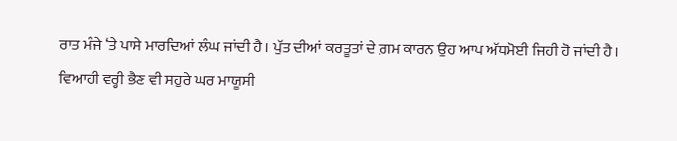ਰਾਤ ਮੰਜੇ ‘ਤੇ ਪਾਸੇ ਮਾਰਦਿਆਂ ਲੰਘ ਜਾਂਦੀ ਹੈ। ਪੁੱਤ ਦੀਆਂ ਕਰਤੂਤਾਂ ਦੇ ਗ਼ਮ ਕਾਰਨ ਉਹ ਆਪ ਅੱਧਮੋਈ ਜਿਹੀ ਹੋ ਜਾਂਦੀ ਹੈ।
ਵਿਆਹੀ ਵਰ੍ਹੀ ਭੈਣ ਵੀ ਸਹੁਰੇ ਘਰ ਮਾਯੂਸੀ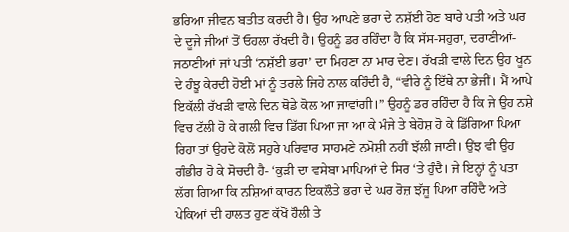ਭਰਿਆ ਜੀਵਨ ਬਤੀਤ ਕਰਦੀ ਹੈ। ਉਹ ਆਪਣੇ ਭਰਾ ਦੇ ਨਸ਼ੱਈ ਹੋਣ ਬਾਰੇ ਪਤੀ ਅਤੇ ਘਰ ਦੇ ਦੂਜੇ ਜੀਆਂ ਤੋਂ ਓਹਲਾ ਰੱਖਦੀ ਹੈ। ਉਹਨੂੰ ਡਰ ਰਹਿੰਦਾ ਹੈ ਕਿ ਸੱਸ-ਸਹੁਰਾ, ਦਰਾਣੀਆਂ-ਜਠਾਣੀਆਂ ਜਾਂ ਪਤੀ ‘ਨਸ਼ੱਈ ਭਰਾ’ ਦਾ ਮਿਹਣਾ ਨਾ ਮਾਰ ਦੇਣ। ਰੱਖੜੀ ਵਾਲੇ ਦਿਨ ਉਹ ਖੂਨ ਦੇ ਹੰਝੂ ਕੇਰਦੀ ਹੋਈ ਮਾਂ ਨੂੰ ਤਰਲੇ ਜਿਹੇ ਨਾਲ ਕਹਿੰਦੀ ਹੈ, “ਵੀਰੇ ਨੂੰ ਇੱਥੇ ਨਾ ਭੇਜੀਂ। ਮੈਂ ਆਪੇ ਇਕੱਲੀ ਰੱਖੜੀ ਵਾਲੇ ਦਿਨ ਥੋਡੇ ਕੋਲ ਆ ਜਾਵਾਂਗੀ।” ਉਹਨੂੰ ਡਰ ਰਹਿੰਦਾ ਹੈ ਕਿ ਜੇ ਉਹ ਨਸ਼ੇ ਵਿਚ ਟੱਲੀ ਹੋ ਕੇ ਗਲੀ ਵਿਚ ਡਿੱਗ ਪਿਆ ਜਾ ਆ ਕੇ ਮੰਜੇ ਤੇ ਬੇਹੋਸ਼ ਹੋ ਕੇ ਡਿੱਗਿਆ ਪਿਆ ਰਿਹਾ ਤਾਂ ਉਹਦੇ ਕੋਲੋਂ ਸਹੁਰੇ ਪਰਿਵਾਰ ਸਾਹਮਣੇ ਨਮੋਸ਼ੀ ਨਹੀਂ ਝੱਲੀ ਜਾਣੀ। ਉਂਝ ਵੀ ਉਹ ਗੰਭੀਰ ਹੋ ਕੇ ਸੋਚਦੀ ਹੈ- ‘ਕੁੜੀ ਦਾ ਵਸੇਬਾ ਮਾਪਿਆਂ ਦੇ ਸਿਰ ‘ਤੇ ਹੁੰਦੈ। ਜੇ ਇਨ੍ਹਾਂ ਨੂੰ ਪਤਾ ਲੱਗ ਗਿਆ ਕਿ ਨਸ਼ਿਆਂ ਕਾਰਨ ਇਕਲੌਤੇ ਭਰਾ ਦੇ ਘਰ ਰੋਜ਼ ਝੱਜੂ ਪਿਆ ਰਹਿੰਦੈ ਅਤੇ ਪੇਕਿਆਂ ਦੀ ਹਾਲਤ ਹੁਣ ਕੱਖੋਂ ਹੌਲੀ ਤੇ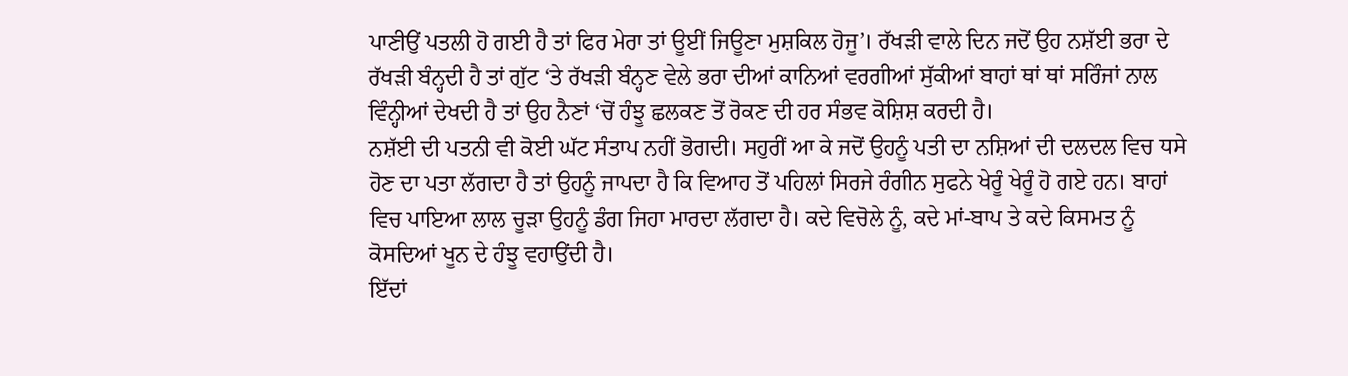ਪਾਣੀਉਂ ਪਤਲੀ ਹੋ ਗਈ ਹੈ ਤਾਂ ਫਿਰ ਮੇਰਾ ਤਾਂ ਊਈਂ ਜਿਊਣਾ ਮੁਸ਼ਕਿਲ ਹੋਜੂ’। ਰੱਖੜੀ ਵਾਲੇ ਦਿਨ ਜਦੋਂ ਉਹ ਨਸ਼ੱਈ ਭਰਾ ਦੇ ਰੱਖੜੀ ਬੰਨ੍ਹਦੀ ਹੈ ਤਾਂ ਗੁੱਟ ‘ਤੇ ਰੱਖੜੀ ਬੰਨ੍ਹਣ ਵੇਲੇ ਭਰਾ ਦੀਆਂ ਕਾਨਿਆਂ ਵਰਗੀਆਂ ਸੁੱਕੀਆਂ ਬਾਹਾਂ ਥਾਂ ਥਾਂ ਸਰਿੰਜਾਂ ਨਾਲ ਵਿੰਨ੍ਹੀਆਂ ਦੇਖਦੀ ਹੈ ਤਾਂ ਉਹ ਨੈਣਾਂ ‘ਚੋਂ ਹੰਝੂ ਛਲਕਣ ਤੋਂ ਰੋਕਣ ਦੀ ਹਰ ਸੰਭਵ ਕੋਸ਼ਿਸ਼ ਕਰਦੀ ਹੈ।
ਨਸ਼ੱਈ ਦੀ ਪਤਨੀ ਵੀ ਕੋਈ ਘੱਟ ਸੰਤਾਪ ਨਹੀਂ ਭੋਗਦੀ। ਸਹੁਰੀਂ ਆ ਕੇ ਜਦੋਂ ਉਹਨੂੰ ਪਤੀ ਦਾ ਨਸ਼ਿਆਂ ਦੀ ਦਲਦਲ ਵਿਚ ਧਸੇ ਹੋਣ ਦਾ ਪਤਾ ਲੱਗਦਾ ਹੈ ਤਾਂ ਉਹਨੂੰ ਜਾਪਦਾ ਹੈ ਕਿ ਵਿਆਹ ਤੋਂ ਪਹਿਲਾਂ ਸਿਰਜੇ ਰੰਗੀਨ ਸੁਫਨੇ ਖੇਰੂੰ ਖੇਰੂੰ ਹੋ ਗਏ ਹਨ। ਬਾਹਾਂ ਵਿਚ ਪਾਇਆ ਲਾਲ ਚੂੜਾ ਉਹਨੂੰ ਡੰਗ ਜਿਹਾ ਮਾਰਦਾ ਲੱਗਦਾ ਹੈ। ਕਦੇ ਵਿਚੋਲੇ ਨੂੰ, ਕਦੇ ਮਾਂ-ਬਾਪ ਤੇ ਕਦੇ ਕਿਸਮਤ ਨੂੰ ਕੋਸਦਿਆਂ ਖੂਨ ਦੇ ਹੰਝੂ ਵਹਾਉਂਦੀ ਹੈ।
ਇੱਦਾਂ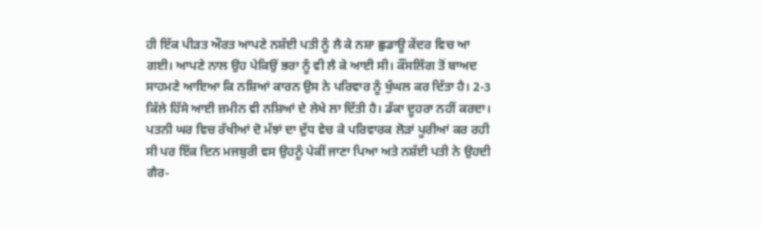ਹੀ ਇੱਕ ਪੀੜਤ ਔਰਤ ਆਪਣੇ ਨਸ਼ੱਈ ਪਤੀ ਨੂੰ ਲੈ ਕੇ ਨਸ਼ਾ ਛੁਡਾਊ ਕੇਂਦਰ ਵਿਚ ਆ ਗਈ। ਆਪਣੇ ਨਾਲ ਉਹ ਪੇਕਿਉਂ ਭਰਾ ਨੂੰ ਵੀ ਲੈ ਕੇ ਆਈ ਸੀ। ਕੌਂਸਲਿੰਗ ਤੋਂ ਬਾਅਦ ਸਾਹਮਣੇ ਆਇਆ ਕਿ ਨਸ਼ਿਆਂ ਕਾਰਨ ਉਸ ਨੇ ਪਰਿਵਾਰ ਨੂੰ ਖੁੰਘਲ ਕਰ ਦਿੱਤਾ ਹੈ। 2-3 ਕਿੱਲੇ ਹਿੱਸੇ ਆਈ ਜ਼ਮੀਨ ਵੀ ਨਸ਼ਿਆਂ ਦੇ ਲੇਖੇ ਲਾ ਦਿੱਤੀ ਹੈ। ਡੱਕਾ ਦੂਹਰਾ ਨਹੀਂ ਕਰਦਾ। ਪਤਨੀ ਘਰ ਵਿਚ ਰੱਖੀਆਂ ਦੋ ਮੱਝਾਂ ਦਾ ਦੁੱਧ ਵੇਚ ਕੇ ਪਰਿਵਾਰਕ ਲੋੜਾਂ ਪੂਰੀਆਂ ਕਰ ਰਹੀ ਸੀ ਪਰ ਇੱਕ ਦਿਨ ਮਜਬੁਰੀ ਵਸ ਉਹਨੂੰ ਪੇਕੀਂ ਜਾਣਾ ਪਿਆ ਅਤੇ ਨਸ਼ੱਈ ਪਤੀ ਨੇ ਉਹਦੀ ਗੈਰ-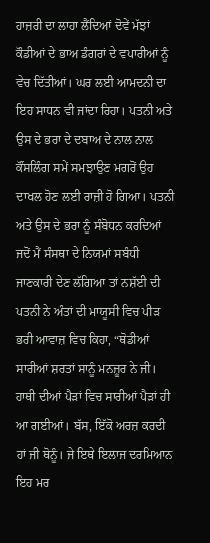ਹਾਜ਼ਰੀ ਦਾ ਲਾਹਾ ਲੈਂਦਿਆਂ ਦੋਵੇਂ ਮੱਝਾਂ ਕੌਡੀਆਂ ਦੇ ਭਾਅ ਡੰਗਰਾਂ ਦੇ ਵਪਾਰੀਆਂ ਨੂੰ ਵੇਚ ਦਿੱਤੀਆਂ। ਘਰ ਲਈ ਆਮਦਨੀ ਦਾ ਇਹ ਸਾਧਨ ਵੀ ਜਾਂਦਾ ਰਿਹਾ। ਪਤਨੀ ਅਤੇ ਉਸ ਦੇ ਭਰਾ ਦੇ ਦਬਾਅ ਦੇ ਨਾਲ ਨਾਲ ਕੌਂਸਲਿੰਗ ਸਮੇਂ ਸਮਝਾਉਣ ਮਗਰੋਂ ਉਹ ਦਾਖਲ ਹੋਣ ਲਈ ਰਾਜ਼ੀ ਹੋ ਗਿਆ। ਪਤਨੀ ਅਤੇ ਉਸ ਦੇ ਭਰਾ ਨੂੰ ਸੰਬੋਧਨ ਕਰਦਿਆਂ ਜਦੋਂ ਮੈਂ ਸੰਸਥਾ ਦੇ ਨਿਯਮਾਂ ਸਬੰਧੀ ਜਾਣਕਾਰੀ ਦੇਣ ਲੱਗਿਆ ਤਾਂ ਨਸ਼ੱਈ ਦੀ ਪਤਨੀ ਨੇ ਅੰਤਾਂ ਦੀ ਮਾਯੂਸੀ ਵਿਚ ਪੀੜ ਭਰੀ ਆਵਾਜ਼ ਵਿਚ ਕਿਹਾ, “ਥੋਡੀਆਂ ਸਾਰੀਆਂ ਸ਼ਰਤਾਂ ਸਾਨੂੰ ਮਨਜ਼ੂਰ ਨੇ ਜੀ। ਹਾਥੀ ਦੀਆਂ ਪੈੜਾਂ ਵਿਚ ਸਾਰੀਆਂ ਪੈੜਾਂ ਹੀ ਆ ਗਈਆਂ। ਬੱਸ, ਇੱਕੋ ਅਰਜ਼ ਕਰਦੀ ਹਾਂ ਜੀ ਥੋਨੂੰ। ਜੇ ਇਥੇ ਇਲਾਜ ਦਰਮਿਆਨ ਇਹ ਮਰ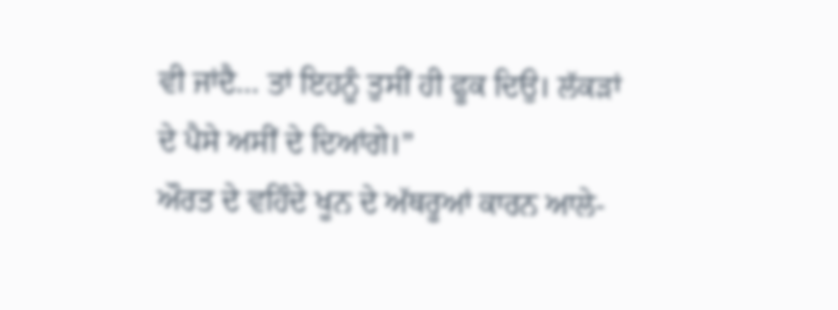ਵੀ ਜਾਂਦੈ… ਤਾਂ ਇਹਨੂੰ ਤੁਸੀਂ ਹੀ ਫੂਕ ਦਿਉ। ਲੱਕੜਾਂ ਦੇ ਪੈਸੇ ਅਸੀਂ ਦੇ ਦਿਆਂਗੇ।”
ਔਰਤ ਦੇ ਵਹਿੰਦੇ ਖੂਨ ਦੇ ਅੱਥਰੂਆਂ ਕਾਰਨ ਆਲੇ-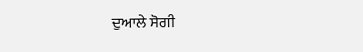ਦੁਆਲੇ ਸੋਗੀ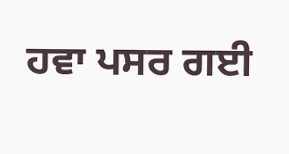ਹਵਾ ਪਸਰ ਗਈ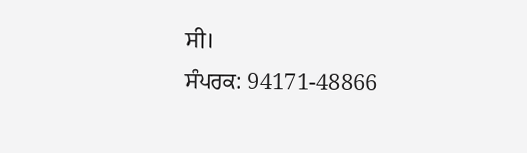ਸੀ।
ਸੰਪਰਕ: 94171-48866